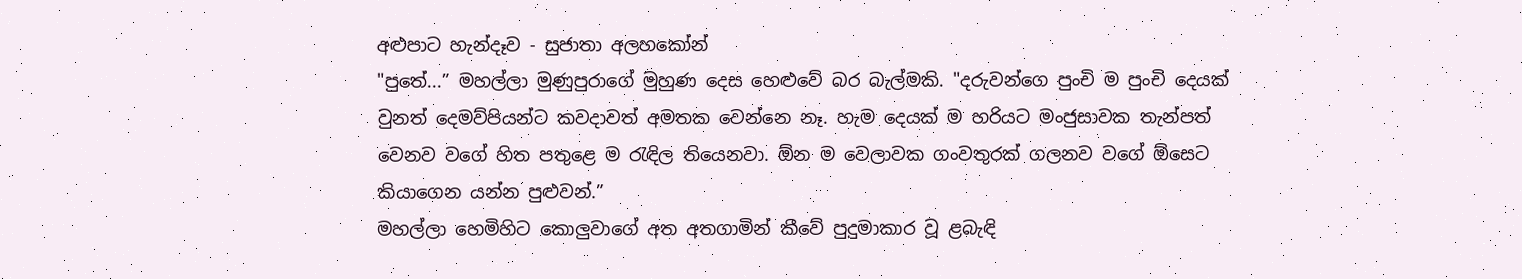අළුපාට හැන්දෑව - සුජාතා අලහකෝන්
"පුතේ...” මහල්ලා මුණුපුරාගේ මුහුණ දෙස හෙළුවේ බර බැල්මකි. "දරුවන්ගෙ පුංචි ම පුංචි දෙයක් වුනත් දෙමව්පියන්ට කවදාවත් අමතක වෙන්නෙ නෑ. හැම දෙයක් ම හරියට මංජුසාවක තැන්පත් වෙනව වගේ හිත පතුළෙ ම රැඳිල තියෙනවා. ඕන ම වෙලාවක ගංවතුරක් ගලනව වගේ ඕසෙට කියාගෙන යන්න පුළුවන්.”
මහල්ලා හෙමිහිට කොලුවාගේ අත අතගාමින් කීවේ පුදුමාකාර වූ ළබැඳි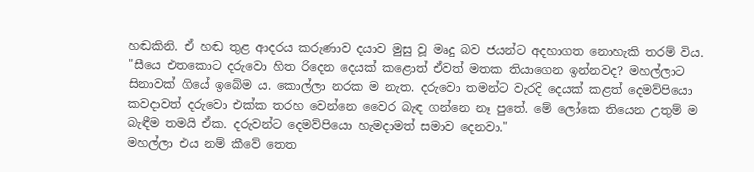හඬකිනි. ඒ හඬ තුළ ආදරය කරුණාව දයාව මුසු වූ මෘදු බව ජයන්ට අදහාගත නොහැකි තරම් විය.
"සීයෙ එතකොට දරුවො හිත රිදෙන දෙයක් කළොත් ඒවත් මතක තියාගෙන ඉන්නවද? මහල්ලාට සිනාවක් ගියේ ඉබේම ය. කොල්ලා නරක ම නැත. දරුවො තමන්ට වැරදි දෙයක් කළත් දෙමව්පියො කවදාවත් දරුවො එක්ක තරහ වෙන්නෙ වෛර බැඳ ගන්නෙ නෑ පුතේ. මේ ලෝකෙ තියෙන උතුම් ම බැඳීම තමයි ඒක. දරුවන්ට දෙමව්පියො හැමදාමත් සමාව දෙනවා."
මහල්ලා එය නම් කීවේ තෙත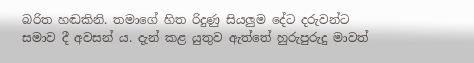බරිත හඬකිනි. තමාගේ හිත රිදුණු සියලුම දේට දරුවන්ට සමාව දී අවසන් ය. දැන් කළ යුතුව ඇත්තේ හුරුපුරුදු මාවත්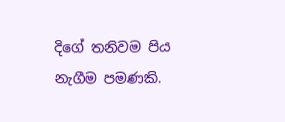දිගේ තනිවම පිය නැගීම පමණකි.